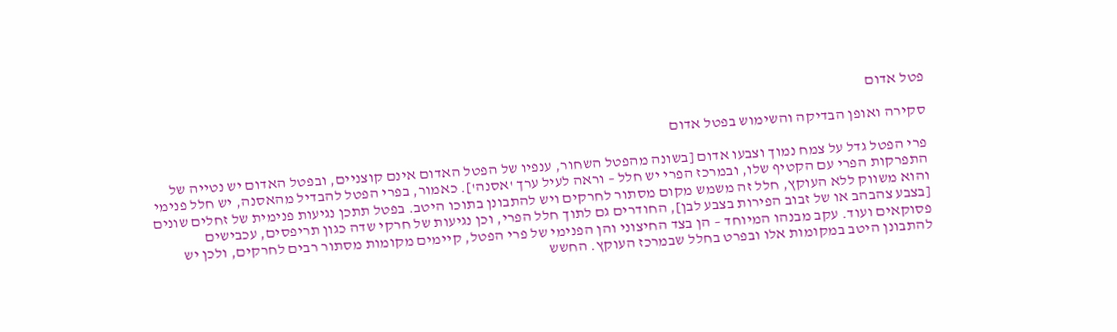פטל אדום

סקירה ואופן הבדיקה והשימוש בפטל אדום

פרי הפטל גדל על צמח נמוך וצבעו אדום [בשונה מהפטל השחור, ענפיו של הפטל האדום אינם קוצניים, ובפטל האדום יש נטייה של התפרקות הפרי עם הקטיף שלו, ובמרכז הפרי יש חלל – וראה לעיל ערך 'אסנה']. כאמור, בפרי הפטל להבדיל מהאסנה, יש חלל פנימי והוא משווק ללא העוקץ, חלל זה משמש מקום מסתור לחרקים ויש להתבונן בתוכו היטב. בפטל תתכן נגיעות פנימית של זחלים שונים [בצבע צהבהב או של זבוב הפירות בצבע לבן], החודרים גם לתוך חלל הפרי, וכן נגיעות של חרקי שדה כגון תריפסים, עכבישים פסוקאים ועוד. עקב מבנהו המיוחד – הן בצד החיצוני והן הפנימי של פרי הפטל, קיימים מקומות מסתור רבים לחרקים, ולכן יש להתבונן היטב במקומות אלו ובפרט בחלל שבמרכז העוקץ. החשש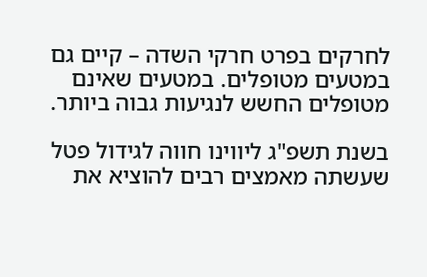לחרקים בפרט חרקי השדה – קיים גם במטעים מטופלים. במטעים שאינם מטופלים החשש לנגיעות גבוה ביותר.

בשנת תשפ"ג ליווינו חווה לגידול פטל שעשתה מאמצים רבים להוציא את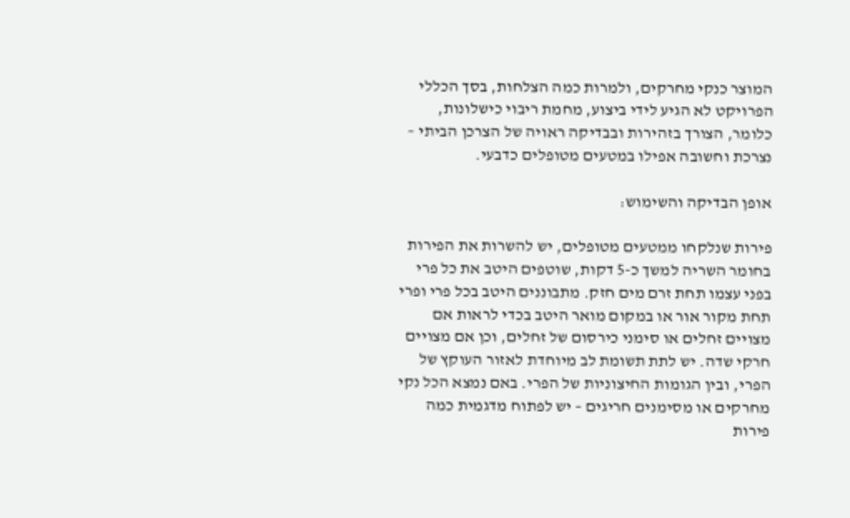המוצר כנקי מחרקים, ולמרות כמה הצלחות, בסך הכללי הפרויקט לא הגיע לידי ביצוע, מחמת ריבוי כישלונות, כלומר, הצורך בזהירות ובבדיקה ראויה של הצרכן הביתי – נצרכת וחשובה אפילו במטעים מטופלים כדבעי.

אופן הבדיקה והשימוש:

פירות שנלקחו ממטעים מטופלים, יש להשרות את הפירות בחומר השריה למשך כ-5 דקות, שוטפים היטב את כל פרי בפני עצמו תחת זרם מים חזק. מתבוננים היטב בכל פרי ופרי תחת מקור אור או במקום מואר היטב בכדי לראות אם מצויים זחלים או סימני כירסום של זחלים, וכן אם מצויים חרקי שדה. יש לתת תשומת לב מיוחדת לאזור העוקץ של הפרי, ובין הגומות החיצוניות של הפרי. באם נמצא הכל נקי מחרקים או מסימנים חריגים – יש לפתוח מדגמית כמה פירות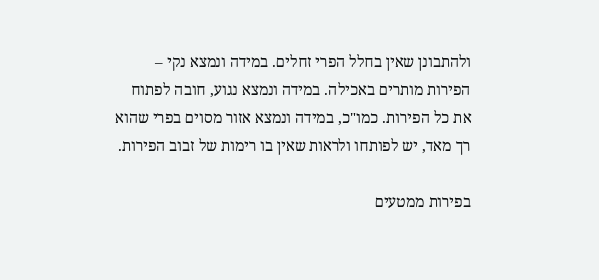ולהתבונן שאין בחלל הפרי זחלים. במידה ונמצא נקי – הפירות מותרים באכילה. במידה ונמצא נגוע, חובה לפתוח את כל הפירות. כמו"כ, במידה ונמצא אזור מסוים בפרי שהוא רך מאד, יש לפותחו ולראות שאין בו רימות של זבוב הפירות.

בפירות ממטעים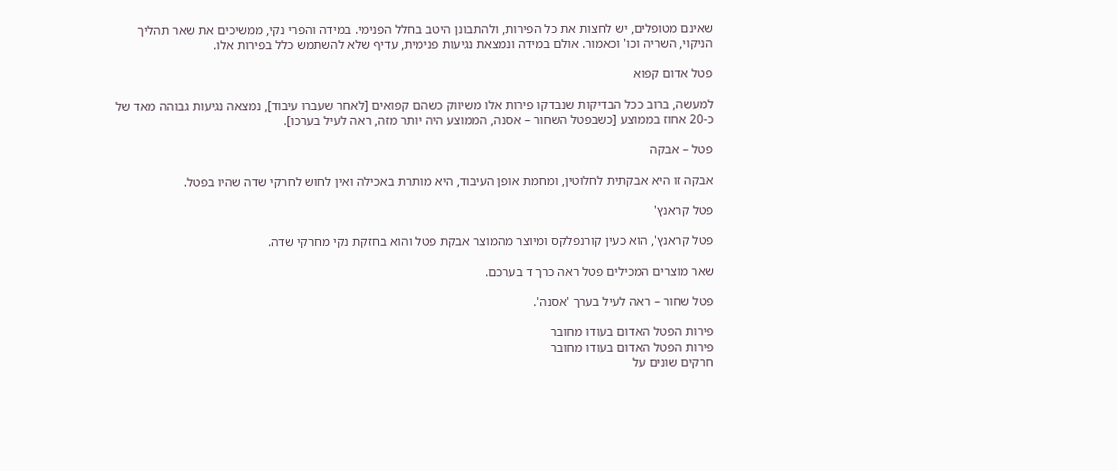שאינם מטופלים, יש לחצות את כל הפירות, ולהתבונן היטב בחלל הפנימי. במידה והפרי נקי, ממשיכים את שאר תהליך הניקוי, השריה וכו' וכאמור. אולם במידה ונמצאת נגיעות פנימית, עדיף שלא להשתמש כלל בפירות אלו.

פטל אדום קפוא

למעשה, ברוב ככל הבדיקות שנבדקו פירות אלו משיווק כשהם קפואים [לאחר שעברו עיבוד], נמצאה נגיעות גבוהה מאד של כ-20 אחוז בממוצע [כשבפטל השחור – אסנה, הממוצע היה יותר מזה, ראה לעיל בערכו].

פטל – אבקה

אבקה זו היא אבקתית לחלוטין, ומחמת אופן העיבוד, היא מותרת באכילה ואין לחוש לחרקי שדה שהיו בפטל.

פטל קראנץ'

פטל קראנץ', הוא כעין קורנפלקס ומיוצר מהמוצר אבקת פטל והוא בחזקת נקי מחרקי שדה.

שאר מוצרים המכילים פטל ראה כרך ד בערכם.

פטל שחור – ראה לעיל בערך 'אסנה'.

פירות הפטל האדום בעודו מחובר
פירות הפטל האדום בעודו מחובר
חרקים שונים על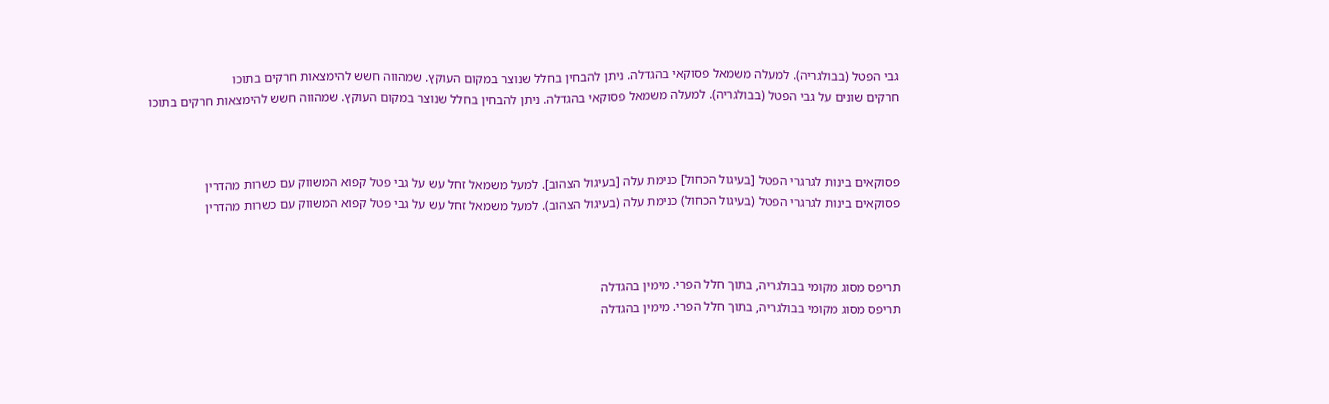גבי הפטל (בבולגריה). למעלה משמאל פסוקאי בהגדלה. ניתן להבחין בחלל שנוצר במקום העוקץ. שמהווה חשש להימצאות חרקים בתוכו
חרקים שונים על גבי הפטל (בבולגריה). למעלה משמאל פסוקאי בהגדלה. ניתן להבחין בחלל שנוצר במקום העוקץ. שמהווה חשש להימצאות חרקים בתוכו



פסוקאים בינות לגרגרי הפטל [בעיגול הכחול] כנימת עלה [בעיגול הצהוב]. למעל משמאל זחל עש על גבי פטל קפוא המשווק עם כשרות מהדרין
פסוקאים בינות לגרגרי הפטל (בעיגול הכחול) כנימת עלה (בעיגול הצהוב). למעל משמאל זחל עש על גבי פטל קפוא המשווק עם כשרות מהדרין



תריפס מסוג מקומי בבולגריה, בתוך חלל הפרי. מימין בהגדלה
תריפס מסוג מקומי בבולגריה, בתוך חלל הפרי. מימין בהגדלה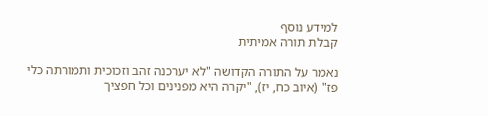למידע נוסף
קבלת תורה אמיתית

נאמר על התורה הקדושה "לא יערכנה זהב וזכוכית ותמורתה כלי פז" (איוב כח, יז), "יקרה היא מפנינים וכל חפציך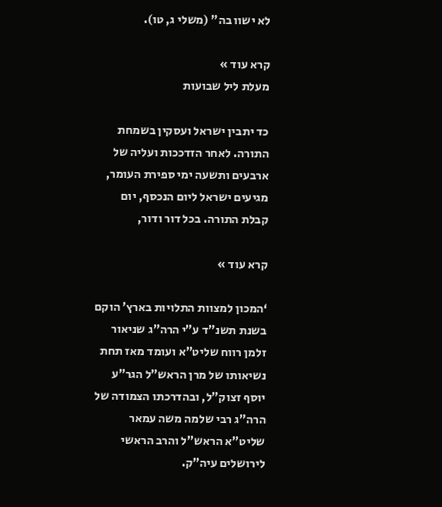לא ישוו בה" (משלי ג, טו).

קרא עוד »
מעלת ליל שבועות

כד יתבין ישראל ועסקין בשמחת התורה. לאחר הזדככות ועליה של ארבעים ותשעה ימי ספירת העומר, מגיעים ישראל ליום הנכסף, יום קבלת התורה. בכל דור ודור,

קרא עוד »

‘המכון למצוות התלויות בארץ’ הוקם בשנת תשנ”ד ע”י הרה”ג שניאור זלמן רווח שליט”א ועומד מאז תחת נשיאותו של מרן הראש”ל הגר”ע יוסף זצוק”ל, ובהדרכתו הצמודה של הרה”ג רבי שלמה משה עמאר שליט”א הראש”ל והרב הראשי לירושלים עיה”ק.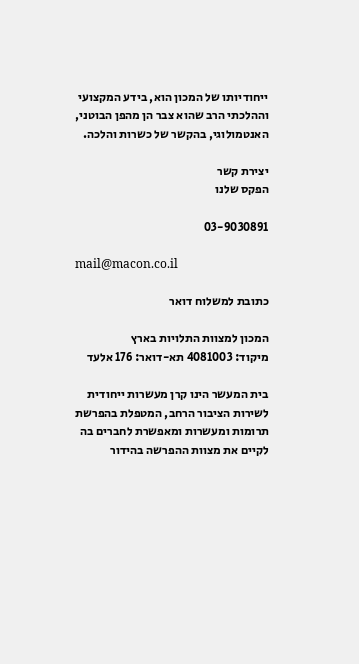ייחודיותו של המכון הוא, בידע המקצועי וההלכתי הרב שהוא צבר הן מהפן הבוטני, האנטמולוגי, בהקשר של כשרות והלכה.

יצירת קשר
הפקס שלנו

03-9030891

mail@macon.co.il

כתובת למשלוח דואר

המכון למצוות התלויות בארץ
מיקוד: 4081003 תא-דואר: 176 אלעד

בית המעשר הינו קרן מעשרות ייחודית לשירות הציבור הרחב, המטפלת בהפרשת תרומות ומעשרות ומאפשרת לחברים בה לקיים את מצוות ההפרשה בהידור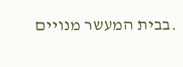.בבית המעשר מנויים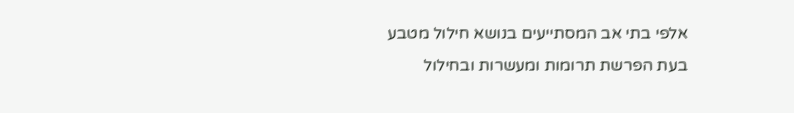אלפי בתי אב המסתייעים בנושא חילול מטבע בעת הפרשת תרומות ומעשרות ובחילול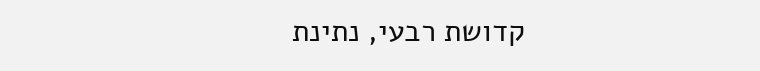קדושת רבעי, נתינת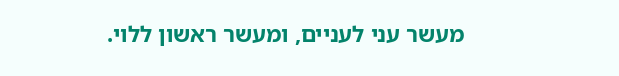מעשר עני לעניים, ומעשר ראשון ללוי.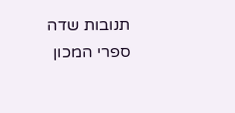תנובות שדה
ספרי המכון